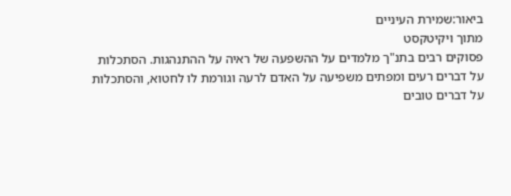ביאור:שמירת העיניים
מתוך ויקיטקסט
פסוקים רבים בתנ"ך מלמדים על ההשפעה של ראיה על ההתנהגות. הסתכלות על דברים רעים ומפתים משפיעה על האדם לרעה וגורמת לו לחטוא, והסתכלות על דברים טובים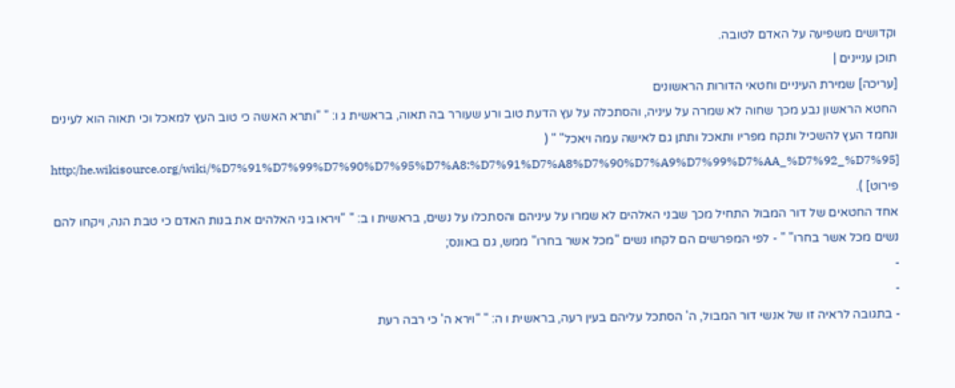וקדושים משפיעה על האדם לטובה.
תוכן עניינים |
[עריכה] שמירת העיניים וחטאי הדורות הראשונים
החטא הראשון נבע מכך שחוה לא שמרה על עיניה, והסתכלה על עץ הדעת טוב ורע שעורר בה תאוה, בראשית ג ו: " "ותרא האשה כי טוב העץ למאכל וכי תאוה הוא לעינים ונחמד העץ להשכיל ותקח מפריו ותאכל ותתן גם לאישה עמה ויאכל" " ( [http:/he.wikisource.org/wiki/%D7%91%D7%99%D7%90%D7%95%D7%A8:%D7%91%D7%A8%D7%90%D7%A9%D7%99%D7%AA_%D7%92_%D7%95 פירוט] ).
אחד החטאים של דור המבול התחיל מכך שבני האלהים לא שמרו על עיניהם והסתכלו על נשים, בראשית ו ב: " "ויראו בני האלהים את בנות האדם כי טבת הנה, ויקחו להם נשים מכל אשר בחרו" " - לפי המפרשים הם לקחו נשים "מכל אשר בחרו" ממש, גם באונס;
-
-
- בתגובה לראיה זו של אנשי דור המבול, ה' הסתכל עליהם בעין רעה, בראשית ו ה: " "וירא ה' כי רבה רעת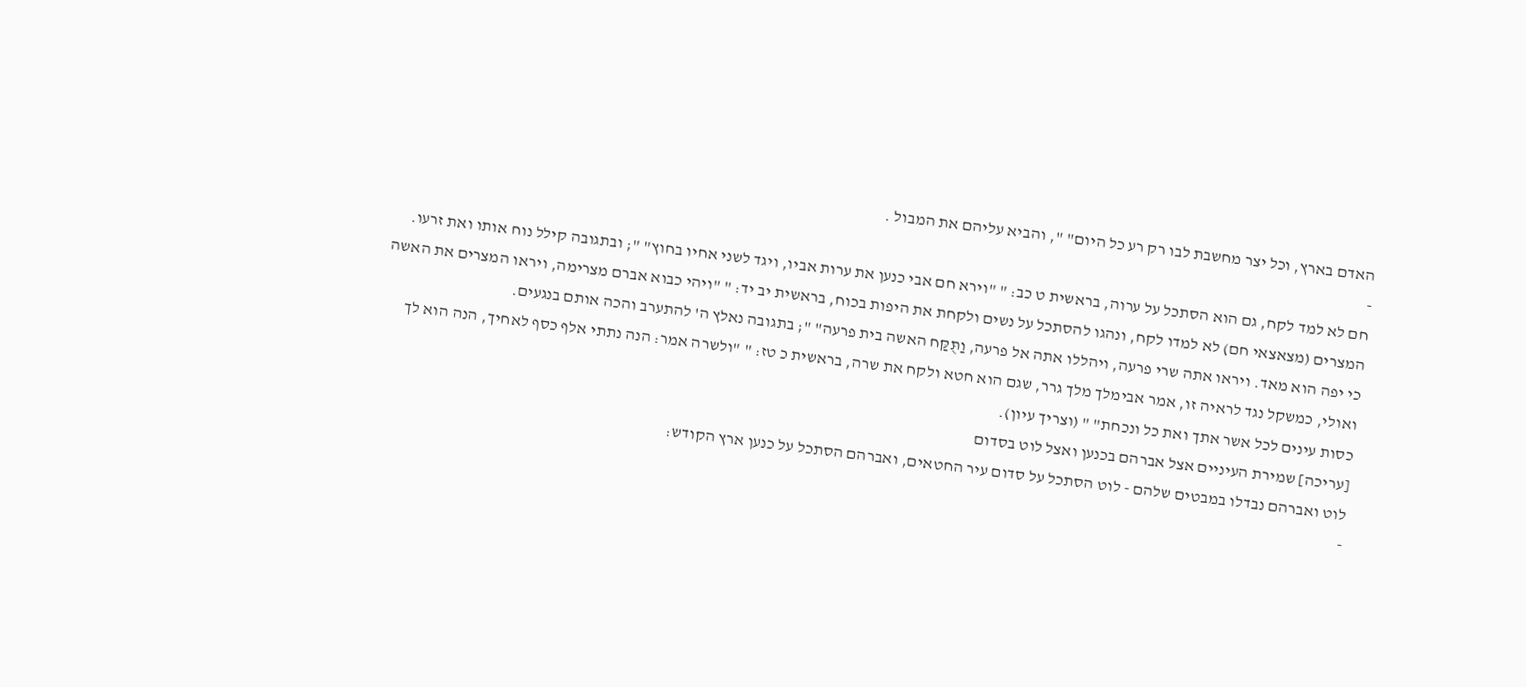האדם בארץ, וכל יצר מחשבת לבו רק רע כל היום" ", והביא עליהם את המבול .
-
חם לא למד לקח, גם הוא הסתכל על ערוה, בראשית ט כב: " "וירא חם אבי כנען את ערות אביו, ויגד לשני אחיו בחוץ" "; ובתגובה קילל נוח אותו ואת זרעו.
המצרים (מצאצאי חם) לא למדו לקח, ונהגו להסתכל על נשים ולקחת את היפות בכוח, בראשית יב יד: " "ויהי כבוא אברם מצרימה, ויראו המצרים את האשה כי יפה הוא מאד. ויראו אתה שרי פרעה, ויהללו אתה אל פרעה, וַתֻּקַּח האשה בית פרעה" "; בתגובה נאלץ ה' להתערב והכה אותם בנגעים.
ואולי, כמשקל נגד לראיה זו, אמר אבימלך מלך גרר, שגם הוא חטא ולקח את שרה, בראשית כ טז: " "ולשרה אמר: הנה נתתי אלף כסף לאחיך, הנה הוא לך כסות עינים לכל אשר אתך ואת כל ונכחת" " (וצריך עיון).
[עריכה] שמירת העיניים אצל אברהם בכנען ואצל לוט בסדום
לוט ואברהם נבדלו במבטים שלהם - לוט הסתכל על סדום עיר החטאים, ואברהם הסתכל על כנען ארץ הקודש:
-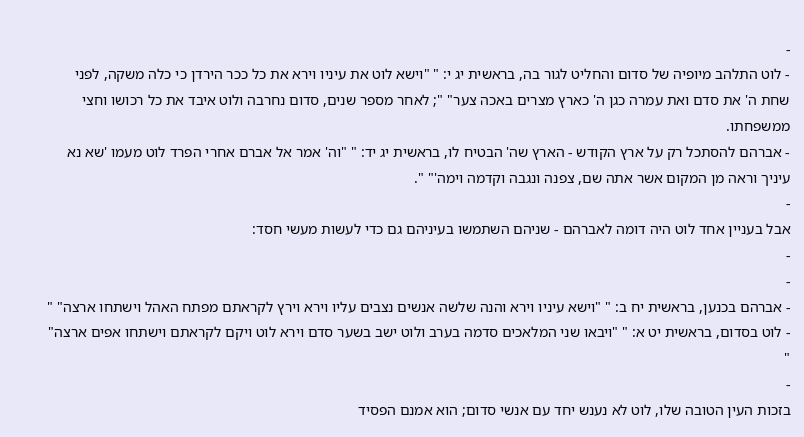-
- לוט התלהב מיופיה של סדום והחליט לגור בה, בראשית יג י: " "וישא לוט את עיניו וירא את כל ככר הירדן כי כלה משקה, לפני שחת ה' את סדם ואת עמרה כגן ה' כארץ מצרים באכה צער" "; לאחר מספר שנים, סדום נחרבה ולוט איבד את כל רכושו וחצי ממשפחתו.
- אברהם להסתכל רק על ארץ הקודש - הארץ שה' הבטיח לו, בראשית יג יד: " "וה' אמר אל אברם אחרי הפרד לוט מעמו 'שא נא עיניך וראה מן המקום אשר אתה שם, צפנה ונגבה וקדמה וימה'" ".
-
אבל בעניין אחד לוט היה דומה לאברהם - שניהם השתמשו בעיניהם גם כדי לעשות מעשי חסד:
-
-
- אברהם בכנען, בראשית יח ב: " "וישא עיניו וירא והנה שלשה אנשים נצבים עליו וירא וירץ לקראתם מפתח האהל וישתחו ארצה" "
- לוט בסדום, בראשית יט א: " "ויבאו שני המלאכים סדמה בערב ולוט ישב בשער סדם וירא לוט ויקם לקראתם וישתחו אפים ארצה" "
-
בזכות העין הטובה שלו, לוט לא נענש יחד עם אנשי סדום; הוא אמנם הפסיד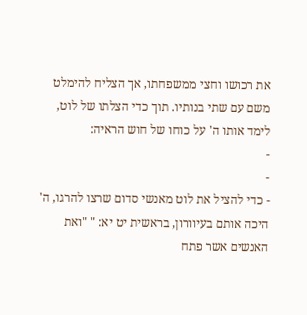את רכושו וחצי ממשפחתו, אך הצליח להימלט משם עם שתי בנותיו. תוך כדי הצלתו של לוט, לימד אותו ה' על כוחו של חוש הראיה:
-
-
- כדי להציל את לוט מאנשי סדום שרצו להרגו, ה' היכה אותם בעיוורון, בראשית יט יא: " "ואת האנשים אשר פתח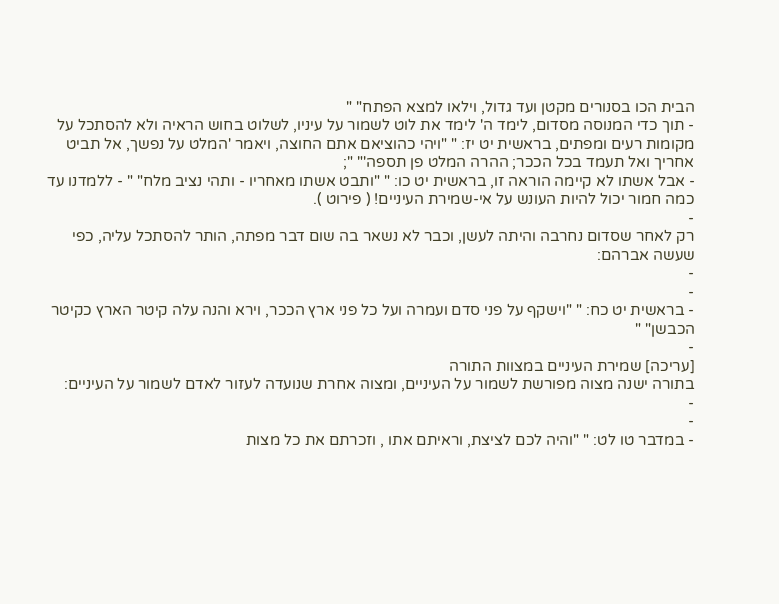הבית הכו בסנורים מקטן ועד גדול, וילאו למצא הפתח" "
- תוך כדי המנוסה מסדום, לימד ה' לימד את לוט לשמור על עיניו, לשלוט בחוש הראיה ולא להסתכל על מקומות רעים ומפתים, בראשית יט יז: " "ויהי כהוציאם אתם החוצה, ויאמר 'המלט על נפשך, אל תביט אחריך ואל תעמד בכל הככר; ההרה המלט פן תספה'" ";
- אבל אשתו לא קיימה הוראה זו, בראשית יט כו: " "ותבט אשתו מאחריו - ותהי נציב מלח" " - ללמדנו עד כמה חמור יכול להיות העונש על אי-שמירת העיניים! ( פירוט ).
-
רק לאחר שסדום נחרבה והיתה לעשן, וכבר לא נשאר בה שום דבר מפתה, הותר להסתכל עליה, כפי שעשה אברהם:
-
-
- בראשית יט כח: " "וישקף על פני סדם ועמרה ועל כל פני ארץ הככר, וירא והנה עלה קיטר הארץ כקיטר הכבשן" "
-
[עריכה] שמירת העיניים במצוות התורה
בתורה ישנה מצוה מפורשת לשמור על העיניים, ומצוה אחרת שנועדה לעזור לאדם לשמור על העיניים:
-
-
- במדבר טו לט: " "והיה לכם לציצת, וראיתם אתו , וזכרתם את כל מצות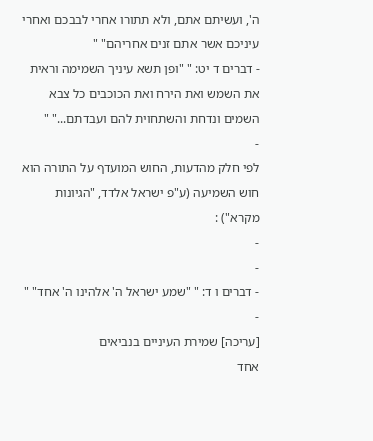ה', ועשיתם אתם, ולא תתורו אחרי לבבכם ואחרי עיניכם אשר אתם זנים אחריהם" "
- דברים ד יט: " "ופן תשא עיניך השמימה וראית את השמש ואת הירח ואת הכוכבים כל צבא השמים ונדחת והשתחוית להם ועבדתם..." "
-
לפי חלק מהדעות, החוש המועדף על התורה הוא חוש השמיעה (ע"פ ישראל אלדד, "הגיונות מקרא") :
-
-
- דברים ו ד: " "שמע ישראל ה' אלהינו ה' אחד" "
-
[עריכה] שמירת העיניים בנביאים
אחד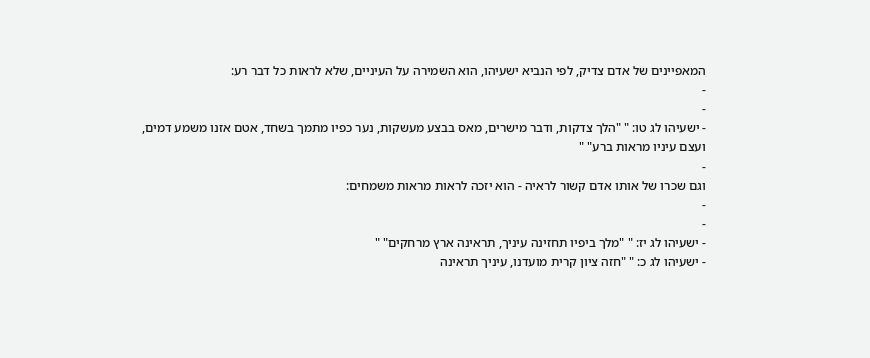המאפיינים של אדם צדיק, לפי הנביא ישעיהו, הוא השמירה על העיניים, שלא לראות כל דבר רע:
-
-
- ישעיהו לג טו: " "הלך צדקות, ודבר מישרים, מאס בבצע מעשקות, נער כפיו מתמך בשחד, אטם אזנו משמע דמים, ועצם עיניו מראות ברע" "
-
וגם שכרו של אותו אדם קשור לראיה - הוא יזכה לראות מראות משמחים:
-
-
- ישעיהו לג יז: " "מלך ביפיו תחזינה עיניך, תראינה ארץ מרחקים" "
- ישעיהו לג כ: " "חזה ציון קרית מועדנו, עיניך תראינה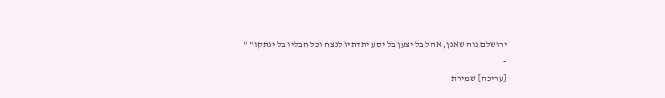ירושלם נוה שאנן, אהל בל יצען בל יסע יתדתיו לנצח וכל חבליו בל ינתקו" "
-
[עריכה] שמירת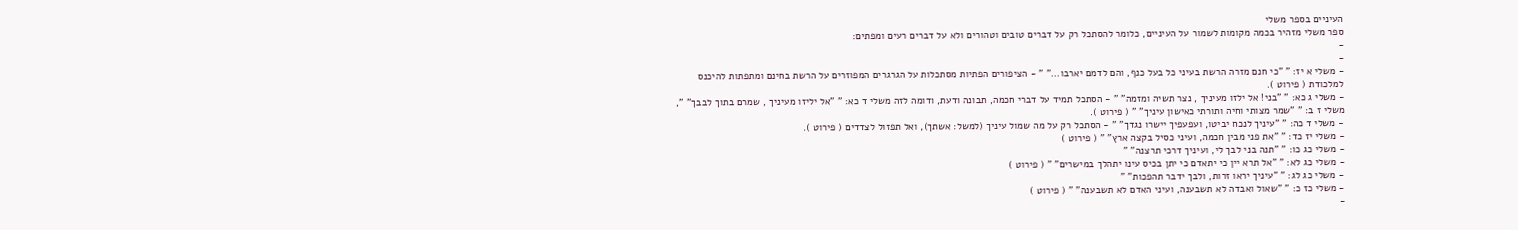העיניים בספר משלי
ספר משלי מזהיר בכמה מקומות לשמור על העיניים, כלומר להסתכל רק על דברים טובים וטהורים ולא על דברים רעים ומפתים:
-
-
- משלי א יז: " "כי חנם מזרה הרשת בעיני כל בעל כנף, והם לדמם יארבו..." " - הציפורים הפתיות מסתכלות על הגרגרים המפוזרים על הרשת בחינם ומתפתות להיכנס למלכודת ( פירוט ).
- משלי ג כא: " "בני! אל ילזו מעיניך , נצר תשיה ומזמה" " - הסתכל תמיד על דברי חכמה, תבונה ודעת, ודומה לזה משלי ד כא: " "אל יליזו מעיניך , שמרם בתוך לבבך" ", משלי ז ב: " "שמר מצותי וחיה ותורתי כאישון עיניך" " ( פירוט ).
- משלי ד כה: " "עיניך לנכח יביטו, ועפעפיך יישרו נגדך" " - הסתכל רק על מה שמול עיניך (למשל: אשתך), ואל תפזול לצדדים ( פירוט ).
- משלי יז כד: " "את פני מבין חכמה, ועיני כסיל בקצה ארץ" " ( פירוט )
- משלי כג כו: " "תנה בני לבך לי, ועיניך דרכי תרצנה" "
- משלי כג לא: " "אל תרא יין כי יתאדם כי יתן בכיס עינו יתהלך במישרים" " ( פירוט )
- משלי כג לג: " "עיניך יראו זרות, ולבך ידבר תהפכות" "
- משלי כז כ: " "שאול ואבדה לא תשבענה, ועיני האדם לא תשבענה" " ( פירוט )
-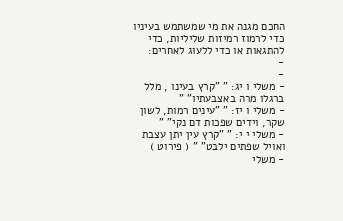החכם מגנה את מי שמשתמש בעיניו כדי לרמוז רמיזות שליליות, כדי להתגאות או כדי ללעוג לאחרים:
-
-
- משלי ו יג: " "קרץ בעינו , מלל ברגלו מרה באצבעתיו" "
- משלי ו יז: " "עינים רמות, לשון שקר, וידים שפכות דם נקי" "
- משלי י י: " "קרץ עין יתן עצבת ואויל שפתים ילבט" " ( פירוט )
- משלי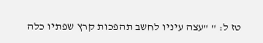טז ל: " "עצה עיניו לחשב תהפכות קרץ שפתיו כלה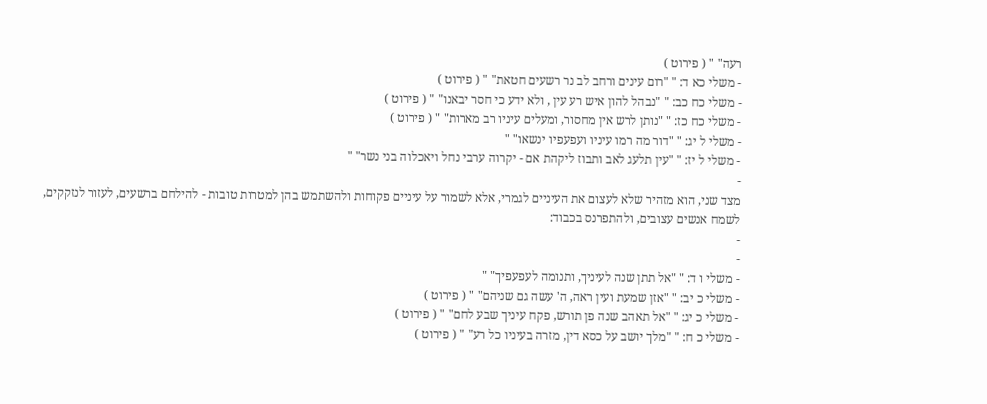רעה" " ( פירוט )
- משלי כא ד: " "רום עינים ורחב לב נר רשעים חטאת" " ( פירוט )
- משלי כח כב: " "נבהל להון איש רע עין , ולא ידע כי חסר יבאנו" " ( פירוט )
- משלי כח כז: " "נותן לרש אין מחסור, ומעלים עיניו רב מארות" " ( פירוט )
- משלי ל יג: " "דור מה רמו עיניו ועפעפיו ינשאו" "
- משלי ל יז: " "עין תלעג לאב ותבוז ליקהת אם - יקרוה ערבי נחל ויאכלוה בני נשר" "
-
מצד שני, הוא מזהיר שלא לעצום את העיניים לגמרי, אלא לשמור על עיניים פקוחות ולהשתמש בהן למטרות טובות - להילחם ברשעים, לעזור לנזקקים, לשמח אנשים עצובים, ולהתפרנס בכבוד:
-
-
- משלי ו ד: " "אל תתן שנה לעיניך, ותנומה לעפעפיך" "
- משלי כ יב: " "אזן שמעת ועין ראה, ה' עשה גם שניהם" " ( פירוט )
- משלי כ יג: " "אל תאהב שנה פן תורש, פקח עיניך שבע לחם" " ( פירוט )
- משלי כ ח: " "מלך יושב על כסא דין, מזרה בעיניו כל רע" " ( פירוט )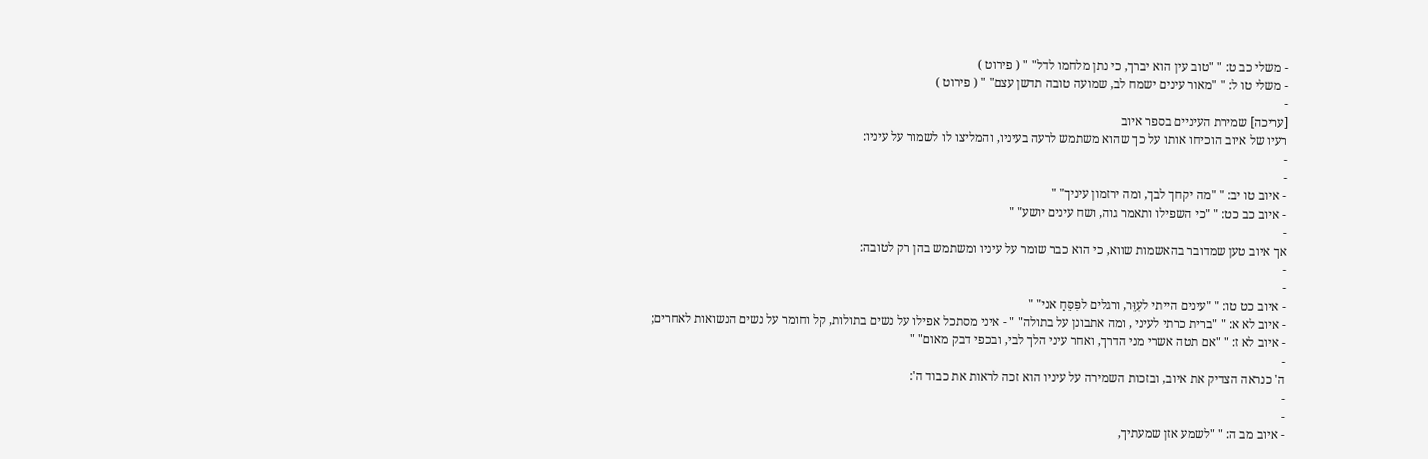- משלי כב ט: " "טוב עין הוא יברך, כי נתן מלחמו לדל" " ( פירוט )
- משלי טו ל: " "מאור עינים ישמח לב, שמועה טובה תדשן עצם" " ( פירוט )
-
[עריכה] שמירת העיניים בספר איוב
רעיו של איוב הוכיחו אותו על כך שהוא משתמש לרעה בעיניו, והמליצו לו לשמור על עיניו:
-
-
- איוב טו יב: " "מה יקחך לבך, ומה ירזמון עיניך" "
- איוב כב כט: " "כי השפילו ותאמר גוה, ושח עינים יושע" "
-
אך איוב טען שמדובר בהאשמות שווא, כי הוא כבר שומר על עיניו ומשתמש בהן רק לטובה:
-
-
- איוב כט טו: " "עינים הייתי לעִוֵּר, ורגלים לפִּסֵּחַ אני" "
- איוב לא א: " "ברית כרתי לעיני , ומה אתבונן על בתולה" " - איני מסתכל אפילו על נשים בתולות, קל וחומר על נשים הנשואות לאחרים;
- איוב לא ז: " "אם תטה אשרי מני הדרך, ואחר עיני הלך לבי, ובכפי דבק מאום" "
-
ה' כנראה הצדיק את איוב, ובזכות השמירה על עיניו הוא זכה לראות את כבוד ה':
-
-
- איוב מב ה: " "לשמע אזן שמעתיך,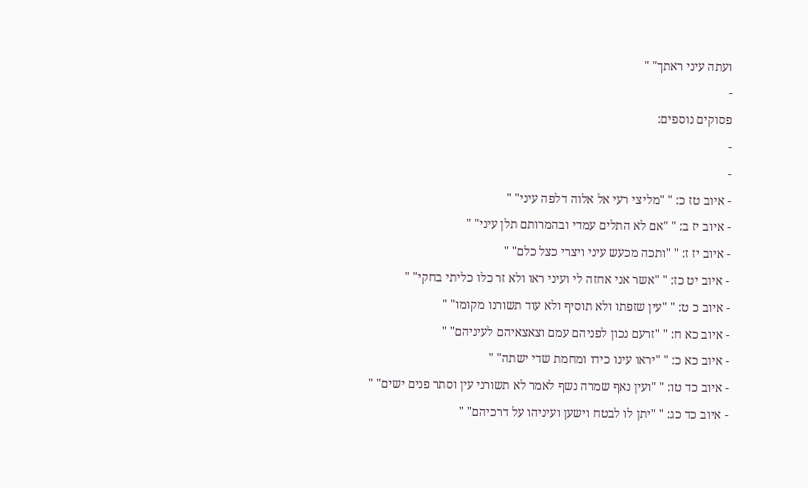ועתה עיני ראתך" "
-
פסוקים נוספים:
-
-
- איוב טז כ: " "מליצי רעי אל אלוה דלפה עיני" "
- איוב יז ב: " "אם לא התלים עמדי ובהמרותם תלן עיני" "
- איוב יז ז: " "ותכה מכעש עיני ויצרי כצל כלם" "
- איוב יט כז: " "אשר אני אחזה לי ועיני ראו ולא זר כלו כליתי בחקי" "
- איוב כ ט: " "עין שזפתו ולא תוסיף ולא עוד תשורנו מקומו" "
- איוב כא ח: " "זרעם נכון לפניהם עמם וצאצאיהם לעיניהם" "
- איוב כא כ: " "יראו עינו כידו ומחמת שדי ישתה" "
- איוב כד טו: " "ועין נאף שמרה נשף לאמר לא תשורני עין וסתר פנים ישים" "
- איוב כד כג: " "יתן לו לבטח וישען ועיניהו על דרכיהם" "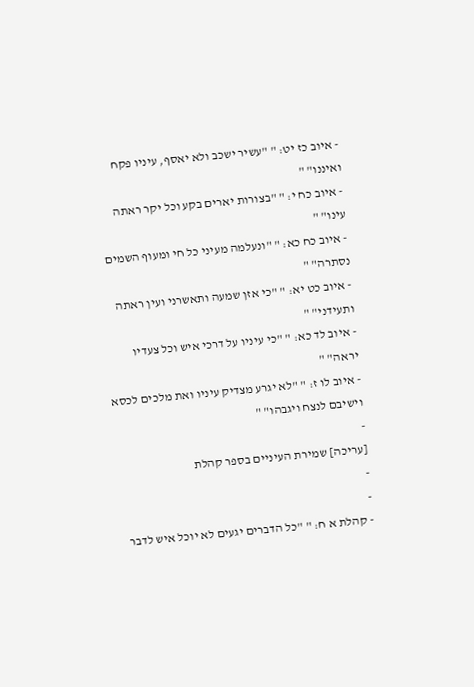- איוב כז יט: " "עשיר ישכב ולא יאסף, עיניו פקח ואיננו" "
- איוב כח י: " "בצורות יארים בקע וכל יקר ראתה עינו" "
- איוב כח כא: " "ונעלמה מעיני כל חי ומעוף השמים נסתרה" "
- איוב כט יא: " "כי אזן שמעה ותאשרני ועין ראתה ותעידני" "
- איוב לד כא: " "כי עיניו על דרכי איש וכל צעדיו יראה" "
- איוב לו ז: " "לא יגרע מצדיק עיניו ואת מלכים לכסא וישיבם לנצח ויגבהו" "
-
[עריכה] שמירת העיניים בספר קהלת
-
-
- קהלת א ח: " "כל הדברים יגעים לא יוכל איש לדבר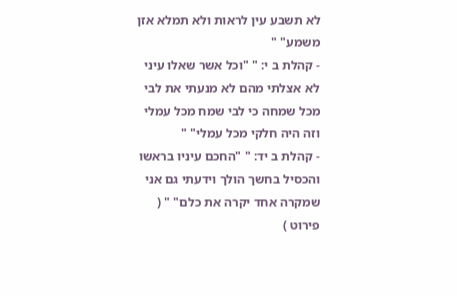לא תשבע עין לראות ולא תמלא אזן משמע" "
- קהלת ב י: " "וכל אשר שאלו עיני לא אצלתי מהם לא מנעתי את לבי מכל שמחה כי לבי שמח מכל עמלי וזה היה חלקי מכל עמלי" "
- קהלת ב יד: " "החכם עיניו בראשו והכסיל בחשך הולך וידעתי גם אני שמקרה אחד יקרה את כלם" " ( פירוט )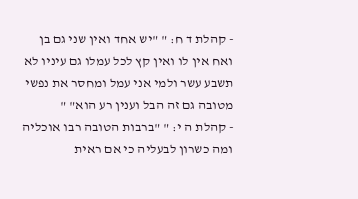- קהלת ד ח: " "יש אחד ואין שני גם בן ואח אין לו ואין קץ לכל עמלו גם עיניו לא תשבע עשר ולמי אני עמל ומחסר את נפשי מטובה גם זה הבל וענין רע הוא" "
- קהלת ה י: " "ברבות הטובה רבו אוכליה ומה כשרון לבעליה כי אם ראית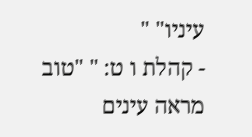עיניו" "
- קהלת ו ט: " "טוב מראה עינים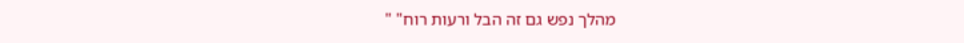מהלך נפש גם זה הבל ורעות רוח" "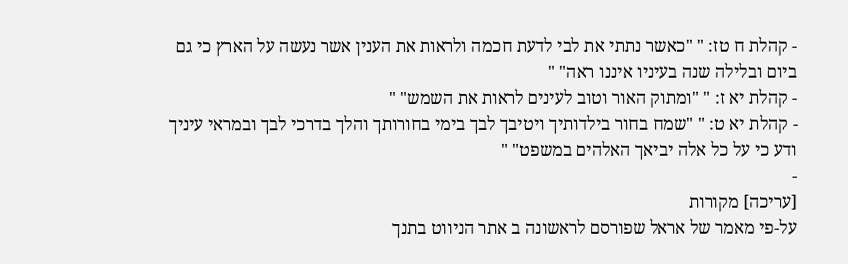- קהלת ח טז: " "כאשר נתתי את לבי לדעת חכמה ולראות את הענין אשר נעשה על הארץ כי גם ביום ובלילה שנה בעיניו איננו ראה" "
- קהלת יא ז: " "ומתוק האור וטוב לעינים לראות את השמש" "
- קהלת יא ט: " "שמח בחור בילדותיך ויטיבך לבך בימי בחורותך והלך בדרכי לבך ובמראי עיניך ודע כי על כל אלה יביאך האלהים במשפט" "
-
[עריכה] מקורות
על-פי מאמר של אראל שפורסם לראשונה ב אתר הניווט בתנך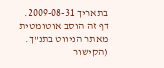בתאריך 2009-08-31.
דף זה הוסב אוטומטית מאתר הניווט בתנ"ך. (הקישור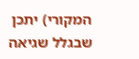המקורי) יתכן שבגלל שגיאה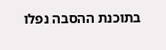בתוכנת ההסבה נפלו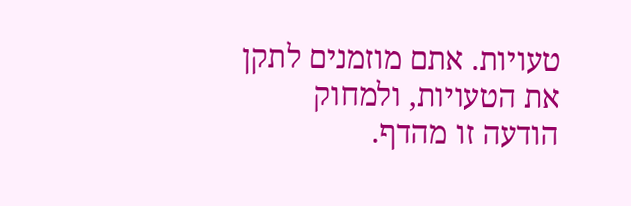טעויות. אתם מוזמנים לתקן את הטעויות, ולמחוק הודעה זו מהדף.